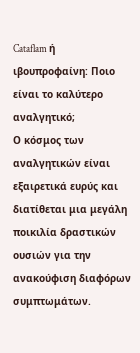Cataflam ή ιβουπροφαίνη: Ποιο είναι το καλύτερο αναλγητικό;
Ο κόσμος των αναλγητικών είναι εξαιρετικά ευρύς και διατίθεται μια μεγάλη ποικιλία δραστικών ουσιών για την ανακούφιση διαφόρων συμπτωμάτων.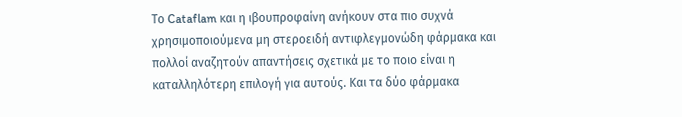Το Cataflam και η ιβουπροφαίνη ανήκουν στα πιο συχνά χρησιμοποιούμενα μη στεροειδή αντιφλεγμονώδη φάρμακα και πολλοί αναζητούν απαντήσεις σχετικά με το ποιο είναι η καταλληλότερη επιλογή για αυτούς. Και τα δύο φάρμακα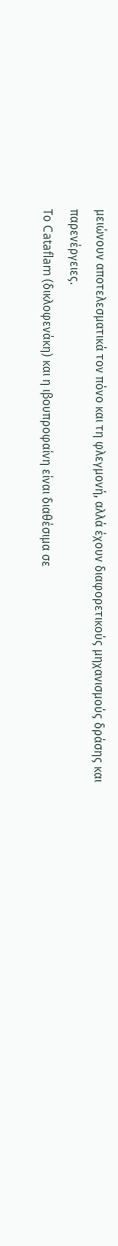μειώνουν αποτελεσματικά τον πόνο και τη φλεγμονή, αλλά έχουν διαφορετικούς μηχανισμούς δράσης και παρενέργειες.
Το Cataflam (δικλοφενάκη) και η ιβουπροφαίνη είναι διαθέσιμα σε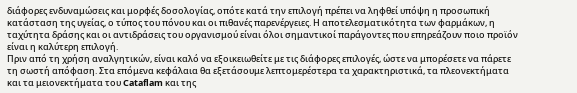διάφορες ενδυναμώσεις και μορφές δοσολογίας, οπότε κατά την επιλογή πρέπει να ληφθεί υπόψη η προσωπική κατάσταση της υγείας, ο τύπος του πόνου και οι πιθανές παρενέργειες. Η αποτελεσματικότητα των φαρμάκων, η ταχύτητα δράσης και οι αντιδράσεις του οργανισμού είναι όλοι σημαντικοί παράγοντες που επηρεάζουν ποιο προϊόν είναι η καλύτερη επιλογή.
Πριν από τη χρήση αναλγητικών, είναι καλό να εξοικειωθείτε με τις διάφορες επιλογές, ώστε να μπορέσετε να πάρετε τη σωστή απόφαση. Στα επόμενα κεφάλαια θα εξετάσουμε λεπτομερέστερα τα χαρακτηριστικά, τα πλεονεκτήματα και τα μειονεκτήματα του Cataflam και της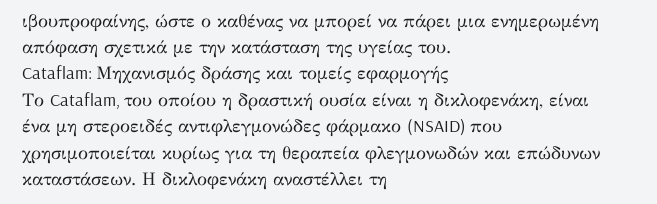ιβουπροφαίνης, ώστε ο καθένας να μπορεί να πάρει μια ενημερωμένη απόφαση σχετικά με την κατάσταση της υγείας του.
Cataflam: Μηχανισμός δράσης και τομείς εφαρμογής
Το Cataflam, του οποίου η δραστική ουσία είναι η δικλοφενάκη, είναι ένα μη στεροειδές αντιφλεγμονώδες φάρμακο (NSAID) που χρησιμοποιείται κυρίως για τη θεραπεία φλεγμονωδών και επώδυνων καταστάσεων. Η δικλοφενάκη αναστέλλει τη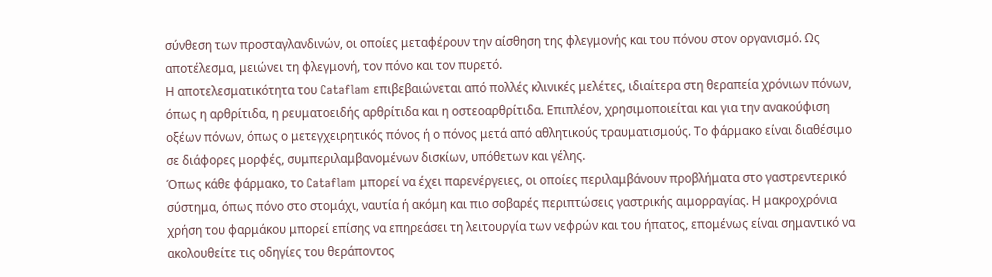σύνθεση των προσταγλανδινών, οι οποίες μεταφέρουν την αίσθηση της φλεγμονής και του πόνου στον οργανισμό. Ως αποτέλεσμα, μειώνει τη φλεγμονή, τον πόνο και τον πυρετό.
Η αποτελεσματικότητα του Cataflam επιβεβαιώνεται από πολλές κλινικές μελέτες, ιδιαίτερα στη θεραπεία χρόνιων πόνων, όπως η αρθρίτιδα, η ρευματοειδής αρθρίτιδα και η οστεοαρθρίτιδα. Επιπλέον, χρησιμοποιείται και για την ανακούφιση οξέων πόνων, όπως ο μετεγχειρητικός πόνος ή ο πόνος μετά από αθλητικούς τραυματισμούς. Το φάρμακο είναι διαθέσιμο σε διάφορες μορφές, συμπεριλαμβανομένων δισκίων, υπόθετων και γέλης.
Όπως κάθε φάρμακο, το Cataflam μπορεί να έχει παρενέργειες, οι οποίες περιλαμβάνουν προβλήματα στο γαστρεντερικό σύστημα, όπως πόνο στο στομάχι, ναυτία ή ακόμη και πιο σοβαρές περιπτώσεις γαστρικής αιμορραγίας. Η μακροχρόνια χρήση του φαρμάκου μπορεί επίσης να επηρεάσει τη λειτουργία των νεφρών και του ήπατος, επομένως είναι σημαντικό να ακολουθείτε τις οδηγίες του θεράποντος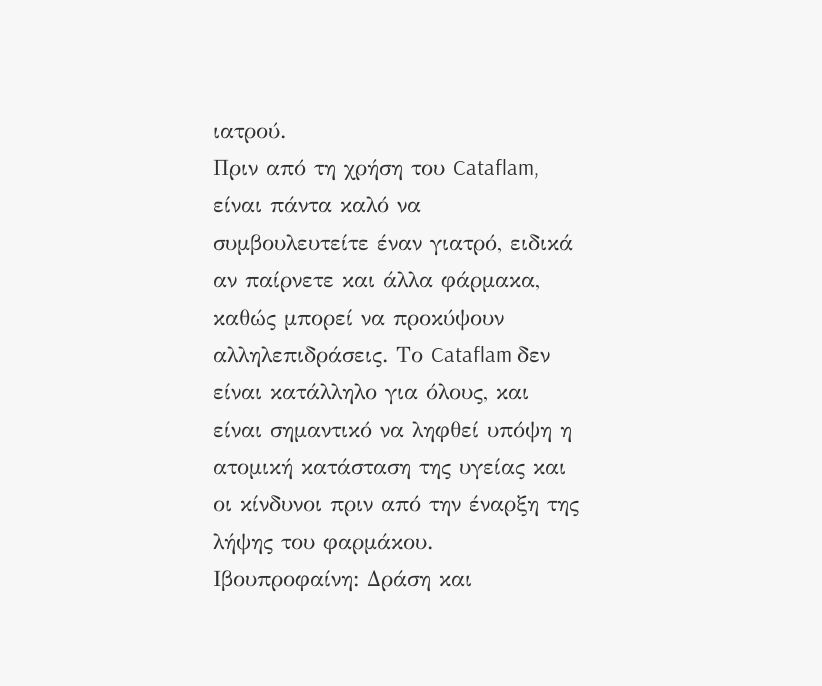ιατρού.
Πριν από τη χρήση του Cataflam, είναι πάντα καλό να συμβουλευτείτε έναν γιατρό, ειδικά αν παίρνετε και άλλα φάρμακα, καθώς μπορεί να προκύψουν αλληλεπιδράσεις. Το Cataflam δεν είναι κατάλληλο για όλους, και είναι σημαντικό να ληφθεί υπόψη η ατομική κατάσταση της υγείας και οι κίνδυνοι πριν από την έναρξη της λήψης του φαρμάκου.
Ιβουπροφαίνη: Δράση και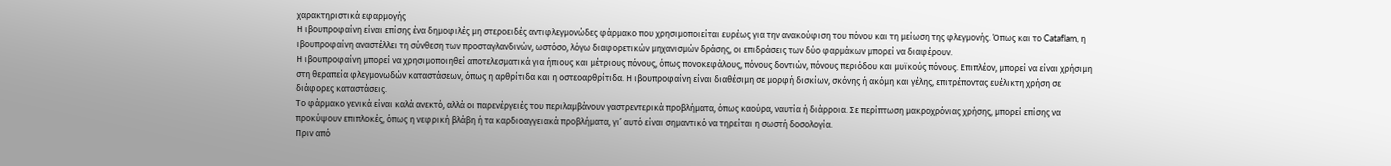χαρακτηριστικά εφαρμογής
Η ιβουπροφαίνη είναι επίσης ένα δημοφιλές μη στεροειδές αντιφλεγμονώδες φάρμακο που χρησιμοποιείται ευρέως για την ανακούφιση του πόνου και τη μείωση της φλεγμονής. Όπως και το Cataflam, η ιβουπροφαίνη αναστέλλει τη σύνθεση των προσταγλανδινών, ωστόσο, λόγω διαφορετικών μηχανισμών δράσης, οι επιδράσεις των δύο φαρμάκων μπορεί να διαφέρουν.
Η ιβουπροφαίνη μπορεί να χρησιμοποιηθεί αποτελεσματικά για ήπιους και μέτριους πόνους, όπως πονοκεφάλους, πόνους δοντιών, πόνους περιόδου και μυϊκούς πόνους. Επιπλέον, μπορεί να είναι χρήσιμη στη θεραπεία φλεγμονωδών καταστάσεων, όπως η αρθρίτιδα και η οστεοαρθρίτιδα. Η ιβουπροφαίνη είναι διαθέσιμη σε μορφή δισκίων, σκόνης ή ακόμη και γέλης, επιτρέποντας ευέλικτη χρήση σε διάφορες καταστάσεις.
Το φάρμακο γενικά είναι καλά ανεκτό, αλλά οι παρενέργειές του περιλαμβάνουν γαστρεντερικά προβλήματα, όπως καούρα, ναυτία ή διάρροια. Σε περίπτωση μακροχρόνιας χρήσης, μπορεί επίσης να προκύψουν επιπλοκές, όπως η νεφρική βλάβη ή τα καρδιοαγγειακά προβλήματα, γι’ αυτό είναι σημαντικό να τηρείται η σωστή δοσολογία.
Πριν από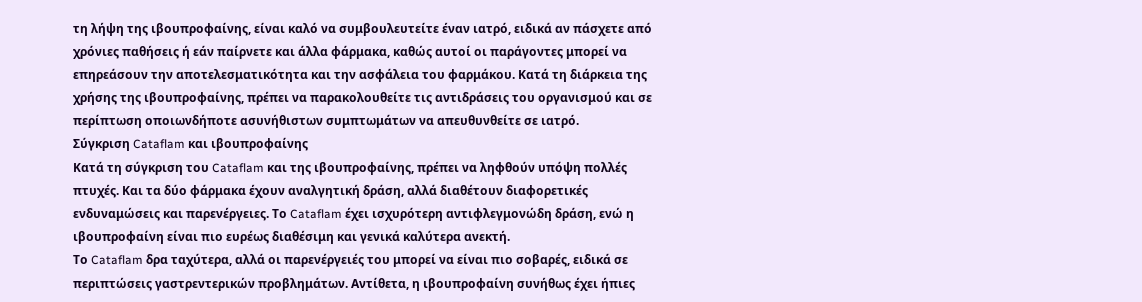τη λήψη της ιβουπροφαίνης, είναι καλό να συμβουλευτείτε έναν ιατρό, ειδικά αν πάσχετε από χρόνιες παθήσεις ή εάν παίρνετε και άλλα φάρμακα, καθώς αυτοί οι παράγοντες μπορεί να επηρεάσουν την αποτελεσματικότητα και την ασφάλεια του φαρμάκου. Κατά τη διάρκεια της χρήσης της ιβουπροφαίνης, πρέπει να παρακολουθείτε τις αντιδράσεις του οργανισμού και σε περίπτωση οποιωνδήποτε ασυνήθιστων συμπτωμάτων να απευθυνθείτε σε ιατρό.
Σύγκριση Cataflam και ιβουπροφαίνης
Κατά τη σύγκριση του Cataflam και της ιβουπροφαίνης, πρέπει να ληφθούν υπόψη πολλές πτυχές. Και τα δύο φάρμακα έχουν αναλγητική δράση, αλλά διαθέτουν διαφορετικές ενδυναμώσεις και παρενέργειες. Το Cataflam έχει ισχυρότερη αντιφλεγμονώδη δράση, ενώ η ιβουπροφαίνη είναι πιο ευρέως διαθέσιμη και γενικά καλύτερα ανεκτή.
Το Cataflam δρα ταχύτερα, αλλά οι παρενέργειές του μπορεί να είναι πιο σοβαρές, ειδικά σε περιπτώσεις γαστρεντερικών προβλημάτων. Αντίθετα, η ιβουπροφαίνη συνήθως έχει ήπιες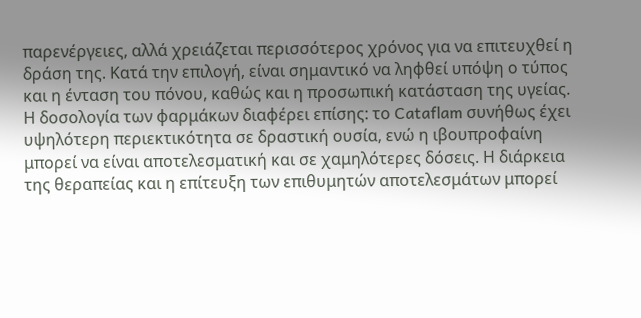παρενέργειες, αλλά χρειάζεται περισσότερος χρόνος για να επιτευχθεί η δράση της. Κατά την επιλογή, είναι σημαντικό να ληφθεί υπόψη ο τύπος και η ένταση του πόνου, καθώς και η προσωπική κατάσταση της υγείας.
Η δοσολογία των φαρμάκων διαφέρει επίσης: το Cataflam συνήθως έχει υψηλότερη περιεκτικότητα σε δραστική ουσία, ενώ η ιβουπροφαίνη μπορεί να είναι αποτελεσματική και σε χαμηλότερες δόσεις. Η διάρκεια της θεραπείας και η επίτευξη των επιθυμητών αποτελεσμάτων μπορεί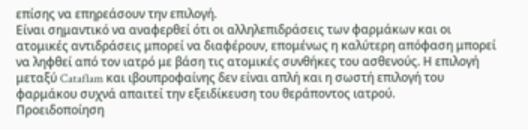επίσης να επηρεάσουν την επιλογή.
Είναι σημαντικό να αναφερθεί ότι οι αλληλεπιδράσεις των φαρμάκων και οι ατομικές αντιδράσεις μπορεί να διαφέρουν, επομένως η καλύτερη απόφαση μπορεί να ληφθεί από τον ιατρό με βάση τις ατομικές συνθήκες του ασθενούς. Η επιλογή μεταξύ Cataflam και ιβουπροφαίνης δεν είναι απλή και η σωστή επιλογή του φαρμάκου συχνά απαιτεί την εξειδίκευση του θεράποντος ιατρού.
Προειδοποίηση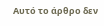Αυτό το άρθρο δεν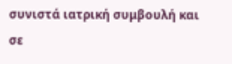συνιστά ιατρική συμβουλή και σε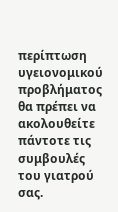περίπτωση υγειονομικού προβλήματος θα πρέπει να ακολουθείτε πάντοτε τις συμβουλές του γιατρού σας.